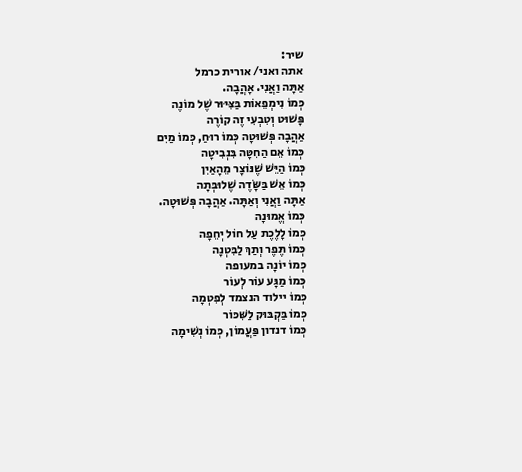שיר:
אתה ואני/ אורית כרמל
אַתָּה וַאֲנִי. אָהֲבָה.
כְּמוֹ נִימְפֵאוֹת בַּצִּיּוּר שֶׁל מוֹנֶה
פָּשׁוּט וְטִבְעִי זֶה קוֹרֶה
אַהֲבָה פְּשׁוּטָה כְּמוֹ רוּחַ, כְּמוֹ מַיִם
כְּמוֹ אֵם הַחִטָּה בִּנְבִיטָה
כְּמוֹ הַיֵּשׁ שֶׁנּוֹצָר מֵהָאַיִן
כְּמוֹ אֵשׁ בַּשָּׂדֶה שֶׁלוּבְּתָה
אַתָּה וַאֲנִי וְאַתָּה. אַהֲבָה פְּשׁוּטָה.
כְּמוֹ אֱמוּנָה
כְּמוֹ לָלֶכֶת עַל חוֹל יְחֵפָה
כְּמוֹ תֶּפֶר וְתַךְ לַבִּטְנָה
כְּמוֹ יוֹנָה במעופה
כְּמוֹ מַגָּע עוֹר לְעוֹר
כְּמוֹ יילוד הנצמד לְפִטְמָה
כְּמוֹ בַּקְבּוּק לַשִּׁכּוֹר
כְּמוֹ דנדון פַּעֲמוֹן, כְּמוֹ נְשִׁימָה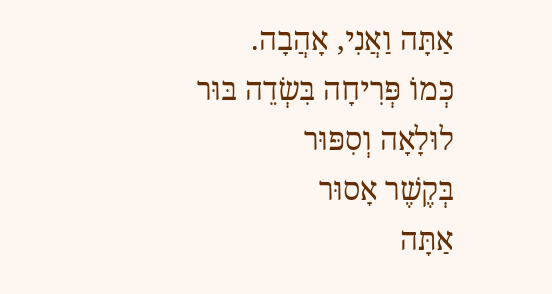אַתָּה וַאֲנִי, אָהֲבָה.
כְּמוֹ פְּרִיחָה בִּשְׂדֵה בּוּר
לוּלָאָה וְסִפּוּר
בְּקֶשֶׁר אָסוּר
אַתָּה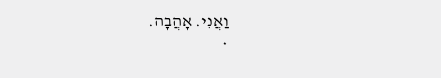וַאֲנִי. אָהֲבָה.
*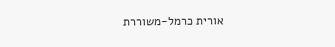אורית כרמל-משוררת